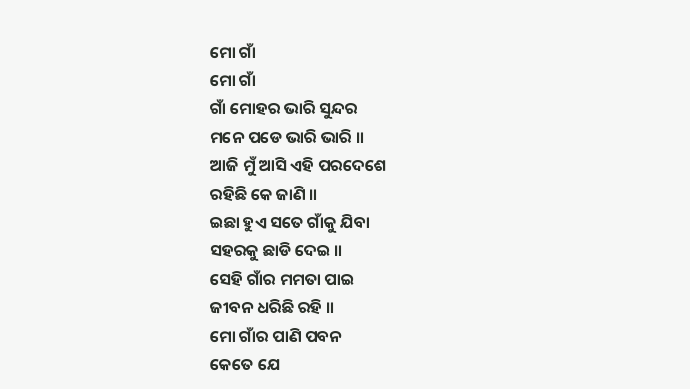ମୋ ଗାଁ
ମୋ ଗାଁ
ଗାଁ ମୋହର ଭାରି ସୁନ୍ଦର
ମନେ ପଡେ ଭାରି ଭାରି ॥
ଆଜି ମୁଁ ଆସି ଏହି ପରଦେଶେ
ରହିଛି କେ ଜାଣି ॥
ଇଛା ହୁଏ ସତେ ଗାଁକୁ ଯିବା
ସହରକୁ ଛାଡି ଦେଇ ॥
ସେହି ଗାଁର ମମତା ପାଇ
ଜୀବନ ଧରିଛି ରହି ॥
ମୋ ଗାଁର ପାଣି ପବନ
କେତେ ଯେ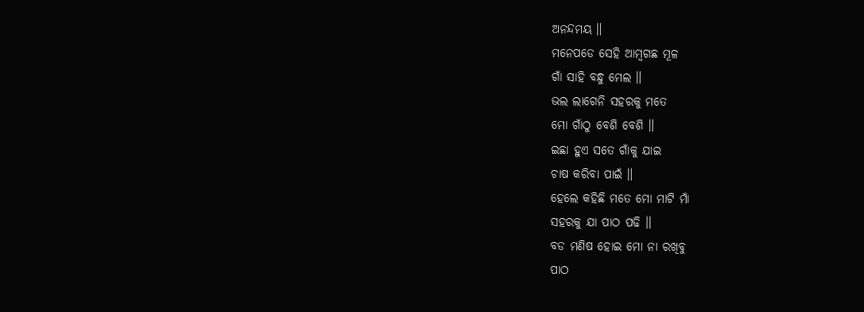ଅନନ୍ଦମୟ ॥
ମନେପଡେ ସେହି ଆମ୍ଵଗଛ ମୂଳ
ଗାଁ ସାହି ବନ୍ଧୁ ମେଲ ॥
ଭଲ ଲାଗେନି ସହରକୁ ମତେ
ମୋ ଗାଁଠୁ ବେଶି ବେଶି ॥
ଇଛା ହୁଏ ସତେ ଗାଁକୁ ଯାଇ
ଚାଷ କରିବା ପାଇଁ ॥
ହେଲେ କହିଛି ମତେ ମୋ ମାଟି ମାଁ
ସହରକୁ ଯା ପାଠ ପଢି ॥
ବଡ ମଣିଷ ହୋଇ ମୋ ନା ରଖିବୁ
ପାଠ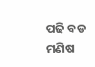ପଢି ବଡ ମଣିଷ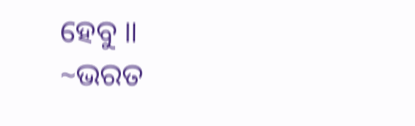ହେବୁ ॥
~ଭରତ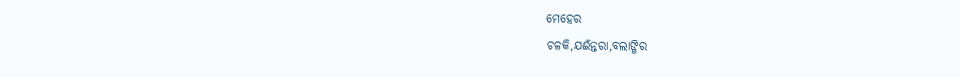ମେହେର
ଚଳକି,ଯଈଁନ୍ତରା,ବଲାଙ୍ଗିର